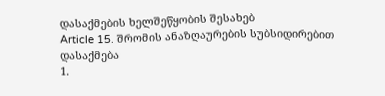დასაქმების ხელშეწყობის შესახებ
Article 15. შრომის ანაზღაურების სუბსიდირებით დასაქმება
1.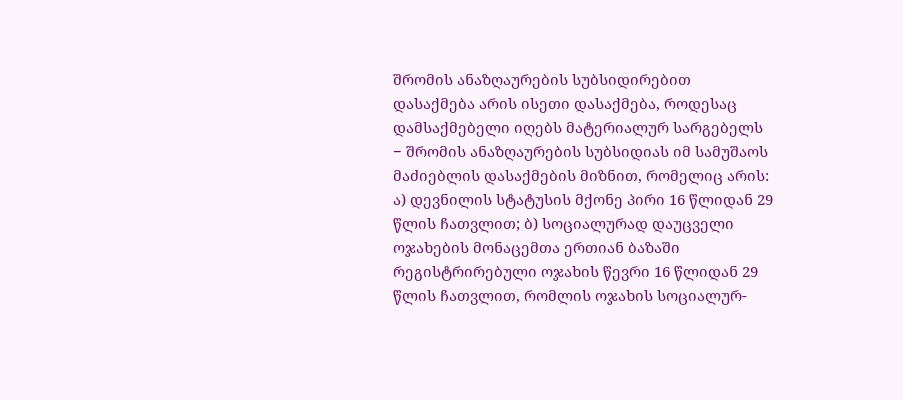შრომის ანაზღაურების სუბსიდირებით დასაქმება არის ისეთი დასაქმება, როდესაც დამსაქმებელი იღებს მატერიალურ სარგებელს − შრომის ანაზღაურების სუბსიდიას იმ სამუშაოს მაძიებლის დასაქმების მიზნით, რომელიც არის: ა) დევნილის სტატუსის მქონე პირი 16 წლიდან 29 წლის ჩათვლით; ბ) სოციალურად დაუცველი ოჯახების მონაცემთა ერთიან ბაზაში რეგისტრირებული ოჯახის წევრი 16 წლიდან 29 წლის ჩათვლით, რომლის ოჯახის სოციალურ-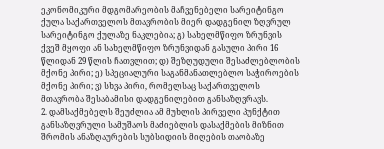ეკონომიკური მდგომარეობის მაჩვენებელი სარეიტინგო ქულა საქართველოს მთავრობის მიერ დადგენილ ზღვრულ სარეიტინგო ქულაზე ნაკლებია; გ) სახელმწიფო ზრუნვის ქვეშ მყოფი ან სახელმწიფო ზრუნვიდან გასული პირი 16 წლიდან 29 წლის ჩათვლით; დ) შეზღუდული შესაძლებლობის მქონე პირი; ე) სპეციალური საგანმანათლებლო საჭიროების მქონე პირი; ვ) სხვა პირი, რომელსაც საქართველოს მთავრობა შესაბამისი დადგენილებით განსაზღვრავს.
2. დამსაქმებელს შეუძლია ამ მუხლის პირველი პუნქტით განსაზღვრული სამუშაოს მაძიებლის დასაქმების მიზნით შრომის ანაზღაურების სუბსიდიის მიღების თაობაზე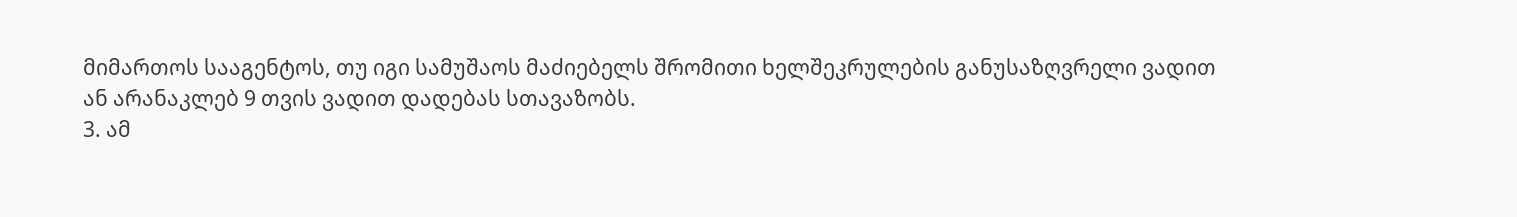მიმართოს სააგენტოს, თუ იგი სამუშაოს მაძიებელს შრომითი ხელშეკრულების განუსაზღვრელი ვადით ან არანაკლებ 9 თვის ვადით დადებას სთავაზობს.
3. ამ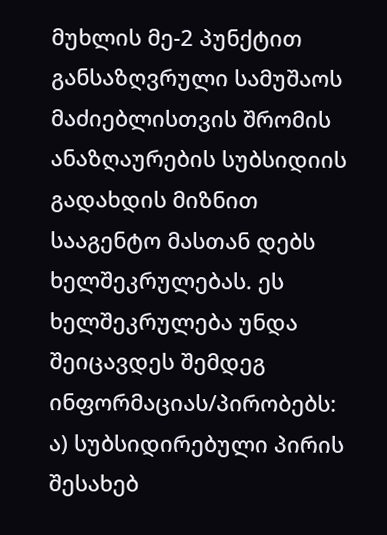მუხლის მე-2 პუნქტით განსაზღვრული სამუშაოს მაძიებლისთვის შრომის ანაზღაურების სუბსიდიის გადახდის მიზნით სააგენტო მასთან დებს ხელშეკრულებას. ეს ხელშეკრულება უნდა შეიცავდეს შემდეგ ინფორმაციას/პირობებს: ა) სუბსიდირებული პირის შესახებ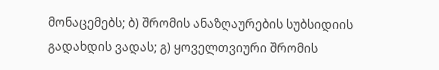მონაცემებს; ბ) შრომის ანაზღაურების სუბსიდიის გადახდის ვადას; გ) ყოველთვიური შრომის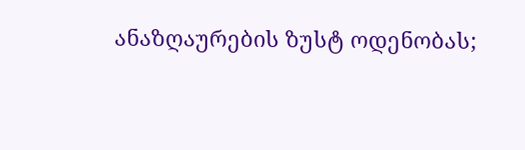ანაზღაურების ზუსტ ოდენობას;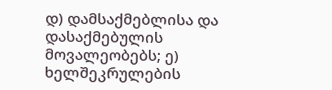დ) დამსაქმებლისა და დასაქმებულის მოვალეობებს; ე) ხელშეკრულების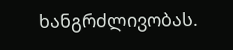ხანგრძლივობას.